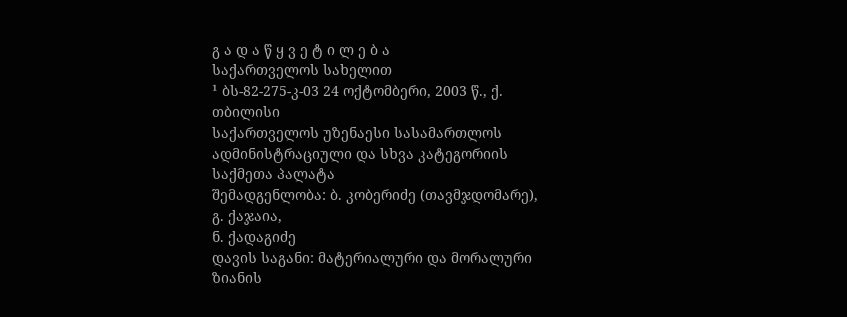გ ა დ ა წ ყ ვ ე ტ ი ლ ე ბ ა
საქართველოს სახელით
¹ ბს-82-275-კ-03 24 ოქტომბერი, 2003 წ., ქ. თბილისი
საქართველოს უზენაესი სასამართლოს ადმინისტრაციული და სხვა კატეგორიის საქმეთა პალატა
შემადგენლობა: ბ. კობერიძე (თავმჯდომარე),
გ. ქაჯაია,
ნ. ქადაგიძე
დავის საგანი: მატერიალური და მორალური ზიანის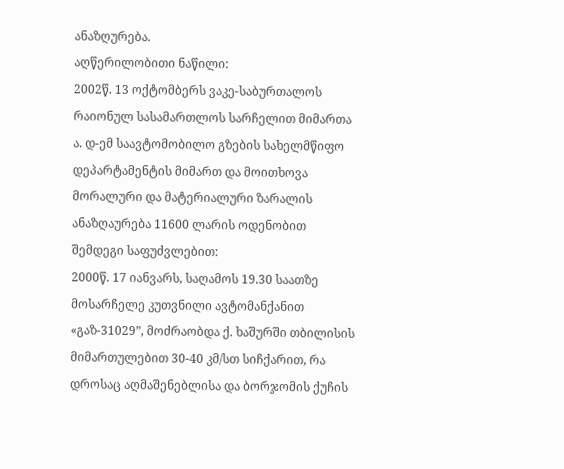ანაზღურება.
აღწერილობითი ნაწილი:
2002წ. 13 ოქტომბერს ვაკე-საბურთალოს რაიონულ სასამართლოს სარჩელით მიმართა ა. დ-ემ საავტომობილო გზების სახელმწიფო დეპარტამენტის მიმართ და მოითხოვა მორალური და მატერიალური ზარალის ანაზღაურება 11600 ლარის ოდენობით შემდეგი საფუძვლებით:
2000წ. 17 იანვარს, საღამოს 19.30 საათზე მოსარჩელე კუთვნილი ავტომანქანით «გაზ-31029”, მოძრაობდა ქ. ხაშურში თბილისის მიმართულებით 30-40 კმ/სთ სიჩქარით, რა დროსაც აღმაშენებლისა და ბორჯომის ქუჩის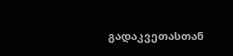გადაკვეთასთან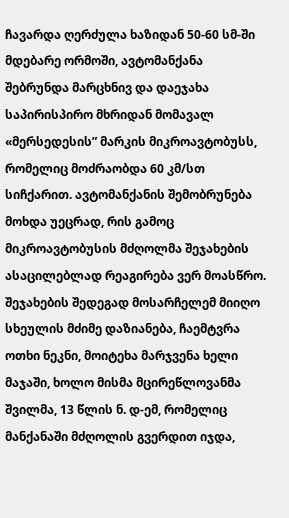ჩავარდა ღერძულა ხაზიდან 50-60 სმ-ში მდებარე ორმოში, ავტომანქანა შებრუნდა მარცხნივ და დაეჯახა საპირისპირო მხრიდან მომავალ «მერსედესის” მარკის მიკროავტობუსს, რომელიც მოძრაობდა 60 კმ/სთ სიჩქარით. ავტომანქანის შემობრუნება მოხდა უეცრად, რის გამოც მიკროავტობუსის მძღოლმა შეჯახების ასაცილებლად რეაგირება ვერ მოასწრო. შეჯახების შედეგად მოსარჩელემ მიიღო სხეულის მძიმე დაზიანება, ჩაემტვრა ოთხი ნეკნი, მოიტეხა მარჯვენა ხელი მაჯაში, ხოლო მისმა მცირეწლოვანმა შვილმა, 13 წლის ნ. დ-ემ, რომელიც მანქანაში მძღოლის გვერდით იჯდა,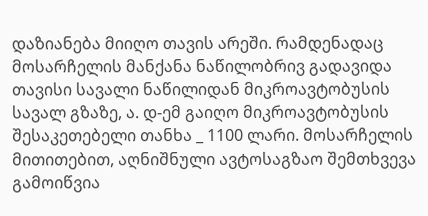დაზიანება მიიღო თავის არეში. რამდენადაც მოსარჩელის მანქანა ნაწილობრივ გადავიდა თავისი სავალი ნაწილიდან მიკროავტობუსის სავალ გზაზე, ა. დ-ემ გაიღო მიკროავტობუსის შესაკეთებელი თანხა _ 1100 ლარი. მოსარჩელის მითითებით, აღნიშნული ავტოსაგზაო შემთხვევა გამოიწვია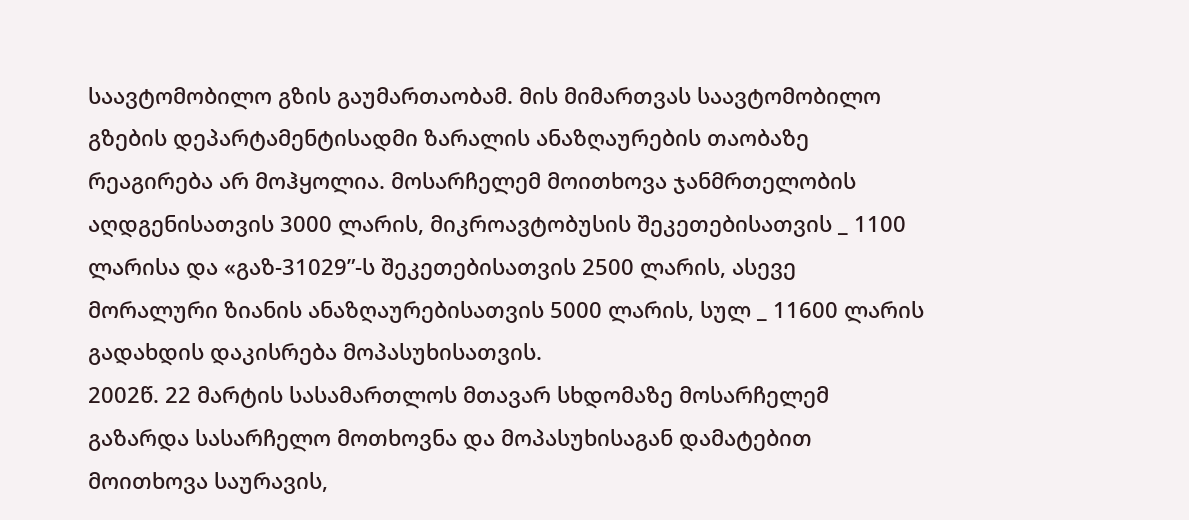საავტომობილო გზის გაუმართაობამ. მის მიმართვას საავტომობილო გზების დეპარტამენტისადმი ზარალის ანაზღაურების თაობაზე რეაგირება არ მოჰყოლია. მოსარჩელემ მოითხოვა ჯანმრთელობის აღდგენისათვის 3000 ლარის, მიკროავტობუსის შეკეთებისათვის _ 1100 ლარისა და «გაზ-31029”-ს შეკეთებისათვის 2500 ლარის, ასევე მორალური ზიანის ანაზღაურებისათვის 5000 ლარის, სულ _ 11600 ლარის გადახდის დაკისრება მოპასუხისათვის.
2002წ. 22 მარტის სასამართლოს მთავარ სხდომაზე მოსარჩელემ გაზარდა სასარჩელო მოთხოვნა და მოპასუხისაგან დამატებით მოითხოვა საურავის,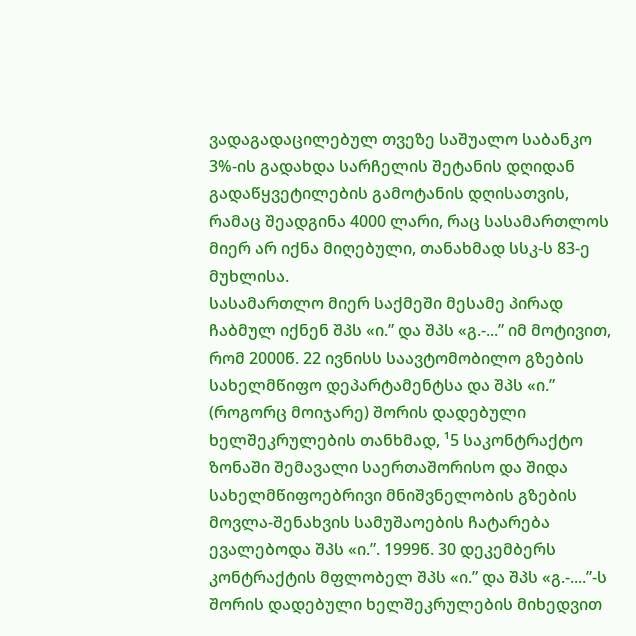ვადაგადაცილებულ თვეზე საშუალო საბანკო 3%-ის გადახდა სარჩელის შეტანის დღიდან გადაწყვეტილების გამოტანის დღისათვის, რამაც შეადგინა 4000 ლარი, რაც სასამართლოს მიერ არ იქნა მიღებული, თანახმად სსკ-ს 83-ე მუხლისა.
სასამართლო მიერ საქმეში მესამე პირად ჩაბმულ იქნენ შპს «ი.” და შპს «გ.-...” იმ მოტივით, რომ 2000წ. 22 ივნისს საავტომობილო გზების სახელმწიფო დეპარტამენტსა და შპს «ი.” (როგორც მოიჯარე) შორის დადებული ხელშეკრულების თანხმად, ¹5 საკონტრაქტო ზონაში შემავალი საერთაშორისო და შიდა სახელმწიფოებრივი მნიშვნელობის გზების მოვლა-შენახვის სამუშაოების ჩატარება ევალებოდა შპს «ი.”. 1999წ. 30 დეკემბერს კონტრაქტის მფლობელ შპს «ი.” და შპს «გ.-....”-ს შორის დადებული ხელშეკრულების მიხედვით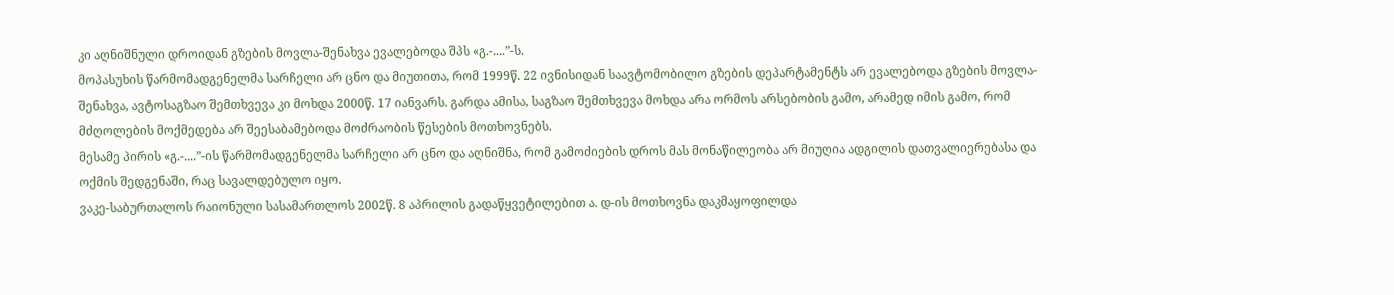კი აღნიშნული დროიდან გზების მოვლა-შენახვა ევალებოდა შპს «გ.-....”-ს.
მოპასუხის წარმომადგენელმა სარჩელი არ ცნო და მიუთითა, რომ 1999წ. 22 ივნისიდან საავტომობილო გზების დეპარტამენტს არ ევალებოდა გზების მოვლა-შენახვა, ავტოსაგზაო შემთხვევა კი მოხდა 2000წ. 17 იანვარს. გარდა ამისა, საგზაო შემთხვევა მოხდა არა ორმოს არსებობის გამო, არამედ იმის გამო, რომ მძღოლების მოქმედება არ შეესაბამებოდა მოძრაობის წესების მოთხოვნებს.
მესამე პირის «გ.-....”-ის წარმომადგენელმა სარჩელი არ ცნო და აღნიშნა, რომ გამოძიების დროს მას მონაწილეობა არ მიუღია ადგილის დათვალიერებასა და ოქმის შედგენაში, რაც სავალდებულო იყო.
ვაკე-საბურთალოს რაიონული სასამართლოს 2002წ. 8 აპრილის გადაწყვეტილებით ა. დ-ის მოთხოვნა დაკმაყოფილდა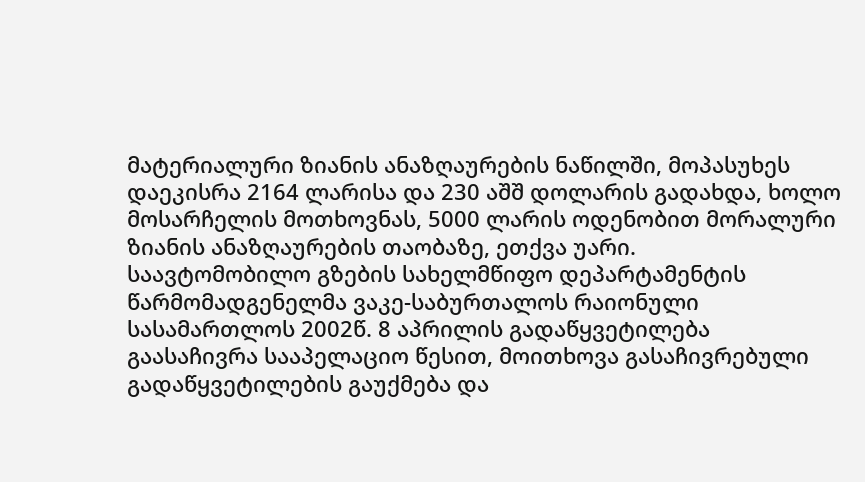მატერიალური ზიანის ანაზღაურების ნაწილში, მოპასუხეს დაეკისრა 2164 ლარისა და 230 აშშ დოლარის გადახდა, ხოლო მოსარჩელის მოთხოვნას, 5000 ლარის ოდენობით მორალური ზიანის ანაზღაურების თაობაზე, ეთქვა უარი.
საავტომობილო გზების სახელმწიფო დეპარტამენტის წარმომადგენელმა ვაკე-საბურთალოს რაიონული სასამართლოს 2002წ. 8 აპრილის გადაწყვეტილება გაასაჩივრა სააპელაციო წესით, მოითხოვა გასაჩივრებული გადაწყვეტილების გაუქმება და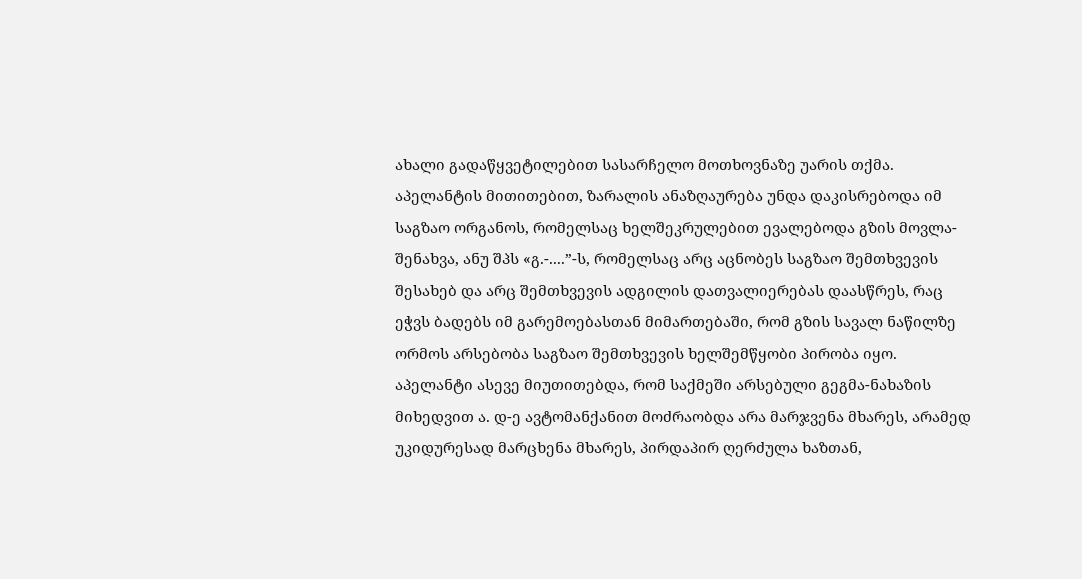ახალი გადაწყვეტილებით სასარჩელო მოთხოვნაზე უარის თქმა.
აპელანტის მითითებით, ზარალის ანაზღაურება უნდა დაკისრებოდა იმ საგზაო ორგანოს, რომელსაც ხელშეკრულებით ევალებოდა გზის მოვლა-შენახვა, ანუ შპს «გ.-....”-ს, რომელსაც არც აცნობეს საგზაო შემთხვევის შესახებ და არც შემთხვევის ადგილის დათვალიერებას დაასწრეს, რაც ეჭვს ბადებს იმ გარემოებასთან მიმართებაში, რომ გზის სავალ ნაწილზე ორმოს არსებობა საგზაო შემთხვევის ხელშემწყობი პირობა იყო. აპელანტი ასევე მიუთითებდა, რომ საქმეში არსებული გეგმა-ნახაზის მიხედვით ა. დ-ე ავტომანქანით მოძრაობდა არა მარჯვენა მხარეს, არამედ უკიდურესად მარცხენა მხარეს, პირდაპირ ღერძულა ხაზთან,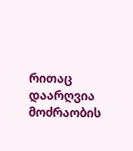რითაც დაარღვია მოძრაობის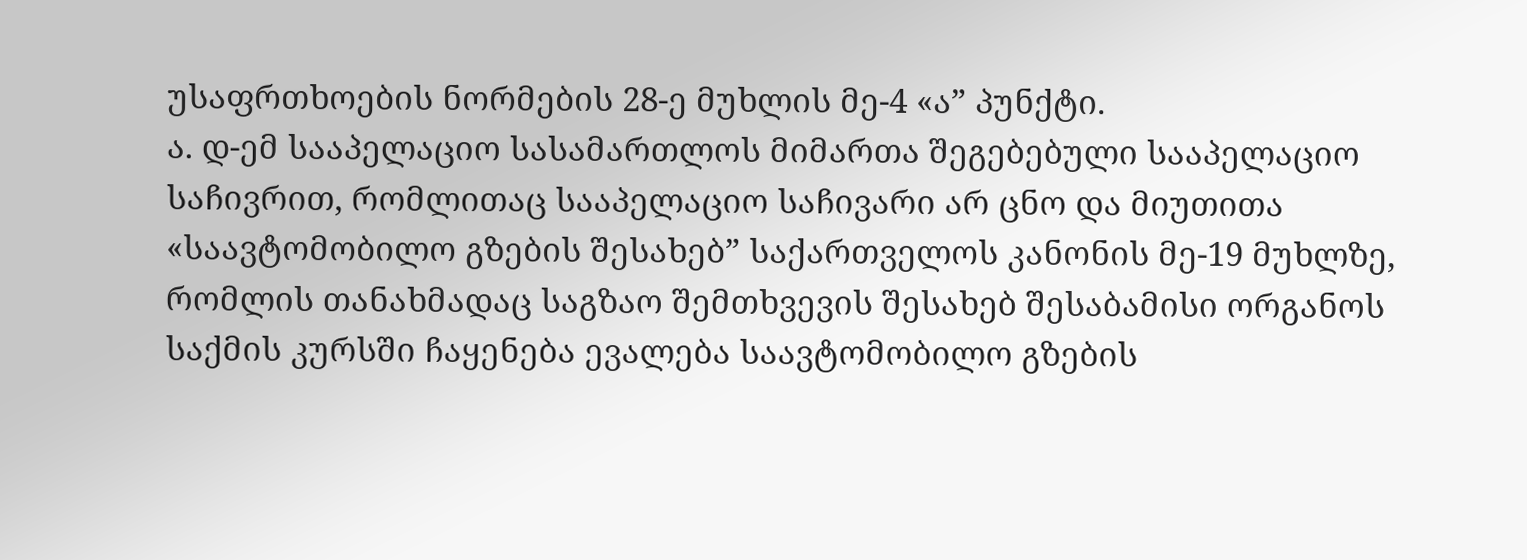უსაფრთხოების ნორმების 28-ე მუხლის მე-4 «ა” პუნქტი.
ა. დ-ემ სააპელაციო სასამართლოს მიმართა შეგებებული სააპელაციო საჩივრით, რომლითაც სააპელაციო საჩივარი არ ცნო და მიუთითა «საავტომობილო გზების შესახებ” საქართველოს კანონის მე-19 მუხლზე, რომლის თანახმადაც საგზაო შემთხვევის შესახებ შესაბამისი ორგანოს საქმის კურსში ჩაყენება ევალება საავტომობილო გზების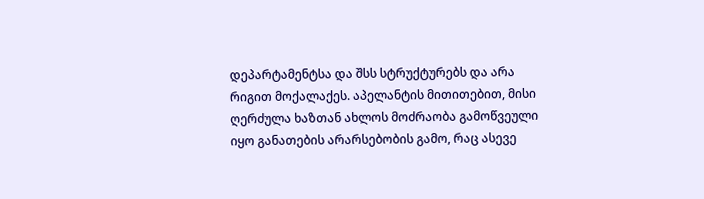დეპარტამენტსა და შსს სტრუქტურებს და არა რიგით მოქალაქეს. აპელანტის მითითებით, მისი ღერძულა ხაზთან ახლოს მოძრაობა გამოწვეული იყო განათების არარსებობის გამო, რაც ასევე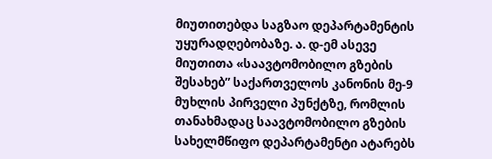მიუთითებდა საგზაო დეპარტამენტის უყურადღებობაზე. ა. დ-ემ ასევე მიუთითა «საავტომობილო გზების შესახებ” საქართველოს კანონის მე-9 მუხლის პირველი პუნქტზე, რომლის თანახმადაც საავტომობილო გზების სახელმწიფო დეპარტამენტი ატარებს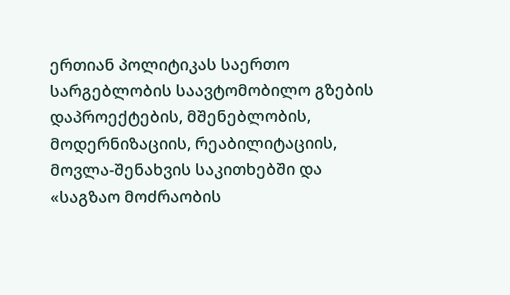ერთიან პოლიტიკას საერთო სარგებლობის საავტომობილო გზების დაპროექტების, მშენებლობის, მოდერნიზაციის, რეაბილიტაციის, მოვლა-შენახვის საკითხებში და «საგზაო მოძრაობის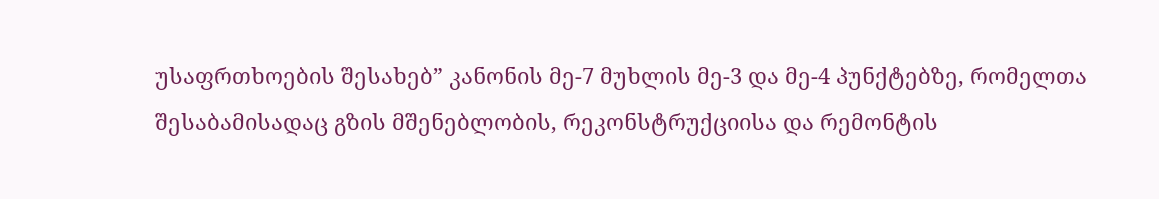უსაფრთხოების შესახებ” კანონის მე-7 მუხლის მე-3 და მე-4 პუნქტებზე, რომელთა შესაბამისადაც გზის მშენებლობის, რეკონსტრუქციისა და რემონტის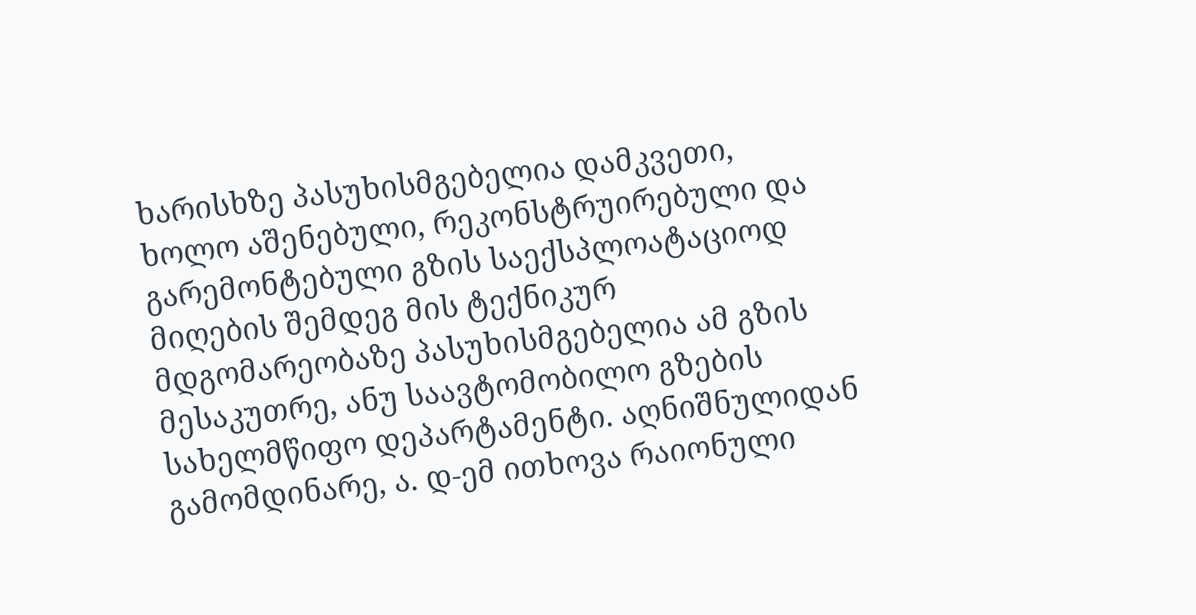ხარისხზე პასუხისმგებელია დამკვეთი, ხოლო აშენებული, რეკონსტრუირებული და გარემონტებული გზის საექსპლოატაციოდ მიღების შემდეგ მის ტექნიკურ მდგომარეობაზე პასუხისმგებელია ამ გზის მესაკუთრე, ანუ საავტომობილო გზების სახელმწიფო დეპარტამენტი. აღნიშნულიდან გამომდინარე, ა. დ-ემ ითხოვა რაიონული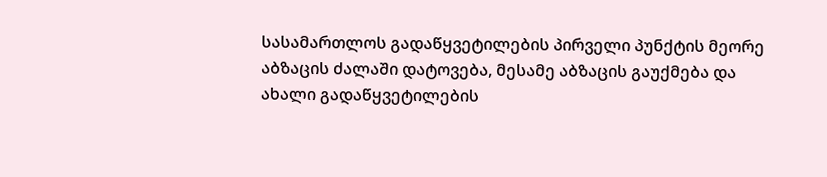სასამართლოს გადაწყვეტილების პირველი პუნქტის მეორე აბზაცის ძალაში დატოვება, მესამე აბზაცის გაუქმება და ახალი გადაწყვეტილების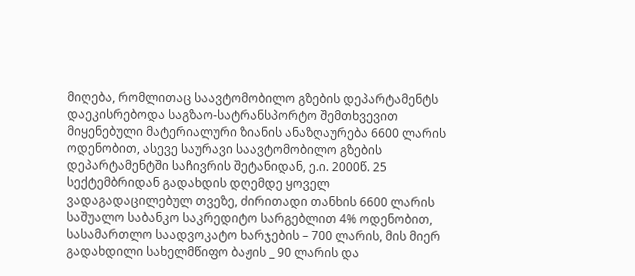მიღება, რომლითაც საავტომობილო გზების დეპარტამენტს დაეკისრებოდა საგზაო-სატრანსპორტო შემთხვევით მიყენებული მატერიალური ზიანის ანაზღაურება 6600 ლარის ოდენობით, ასევე საურავი საავტომობილო გზების დეპარტამენტში საჩივრის შეტანიდან, ე.ი. 2000წ. 25 სექტემბრიდან გადახდის დღემდე ყოველ ვადაგადაცილებულ თვეზე, ძირითადი თანხის 6600 ლარის საშუალო საბანკო საკრედიტო სარგებლით 4% ოდენობით, სასამართლო საადვოკატო ხარჯების – 700 ლარის, მის მიერ გადახდილი სახელმწიფო ბაჟის _ 90 ლარის და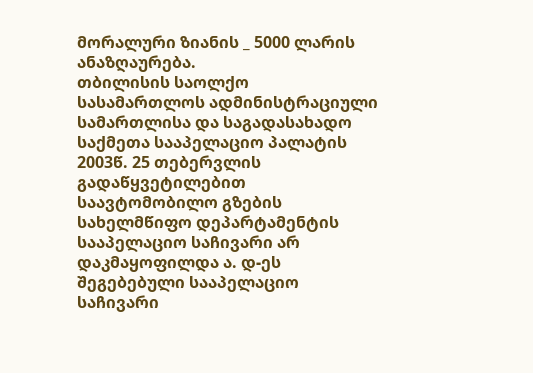მორალური ზიანის _ 5000 ლარის ანაზღაურება.
თბილისის საოლქო სასამართლოს ადმინისტრაციული სამართლისა და საგადასახადო საქმეთა სააპელაციო პალატის 2003წ. 25 თებერვლის გადაწყვეტილებით საავტომობილო გზების სახელმწიფო დეპარტამენტის სააპელაციო საჩივარი არ დაკმაყოფილდა ა. დ-ეს შეგებებული სააპელაციო საჩივარი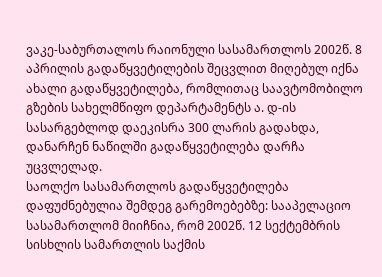ვაკე-საბურთალოს რაიონული სასამართლოს 2002წ. 8 აპრილის გადაწყვეტილების შეცვლით მიღებულ იქნა ახალი გადაწყვეტილება, რომლითაც საავტომობილო გზების სახელმწიფო დეპარტამენტს ა. დ-ის სასარგებლოდ დაეკისრა 300 ლარის გადახდა, დანარჩენ ნაწილში გადაწყვეტილება დარჩა უცვლელად.
საოლქო სასამართლოს გადაწყვეტილება დაფუძნებულია შემდეგ გარემოებებზე: სააპელაციო სასამართლომ მიიჩნია, რომ 2002წ. 12 სექტემბრის სისხლის სამართლის საქმის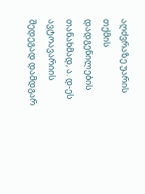აღძვრაზე უარის თქმის დადგენილების თანახმად, ა. დ-ეს ავტოავარიის შედეგად დამდგარ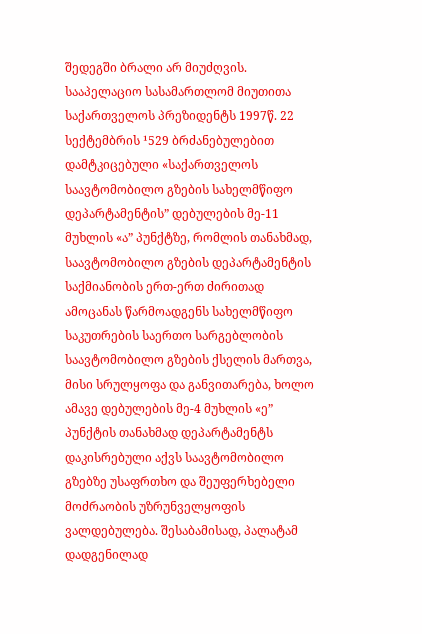შედეგში ბრალი არ მიუძღვის. სააპელაციო სასამართლომ მიუთითა საქართველოს პრეზიდენტს 1997წ. 22 სექტემბრის ¹529 ბრძანებულებით დამტკიცებული «საქართველოს საავტომობილო გზების სახელმწიფო დეპარტამენტის” დებულების მე-11 მუხლის «ა” პუნქტზე, რომლის თანახმად, საავტომობილო გზების დეპარტამენტის საქმიანობის ერთ-ერთ ძირითად ამოცანას წარმოადგენს სახელმწიფო საკუთრების საერთო სარგებლობის საავტომობილო გზების ქსელის მართვა, მისი სრულყოფა და განვითარება, ხოლო ამავე დებულების მე-4 მუხლის «ე” პუნქტის თანახმად დეპარტამენტს დაკისრებული აქვს საავტომობილო გზებზე უსაფრთხო და შეუფერხებელი მოძრაობის უზრუნველყოფის ვალდებულება. შესაბამისად, პალატამ დადგენილად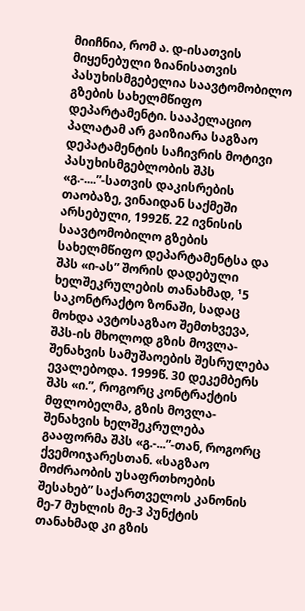მიიჩნია, რომ ა. დ-ისათვის მიყენებული ზიანისათვის პასუხისმგებელია საავტომობილო გზების სახელმწიფო დეპარტამენტი. სააპელაციო პალატამ არ გაიზიარა საგზაო დეპატამენტის საჩივრის მოტივი პასუხისმგებლობის შპს «გ.-....”-სათვის დაკისრების თაობაზე, ვინაიდან საქმეში არსებული, 1992წ. 22 ივნისის საავტომობილო გზების სახელმწიფო დეპარტამენტსა და შპს «ი-ას” შორის დადებული ხელშეკრულების თანახმად, ¹5 საკონტრაქტო ზონაში, სადაც მოხდა ავტოსაგზაო შემთხვევა, შპს-ის მხოლოდ გზის მოვლა-შენახვის სამუშაოების შესრულება ევალებოდა. 1999წ. 30 დეკემბერს შპს «ი.”, როგორც კონტრაქტის მფლობელმა, გზის მოვლა-შენახვის ხელშეკრულება გააფორმა შპს «გ.-...”-თან, როგორც ქვემოიჯარესთან. «საგზაო მოძრაობის უსაფრთხოების შესახებ” საქართველოს კანონის მე-7 მუხლის მე-3 პუნქტის თანახმად კი გზის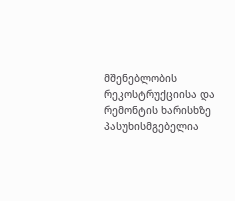მშენებლობის რეკოსტრუქციისა და რემონტის ხარისხზე პასუხისმგებელია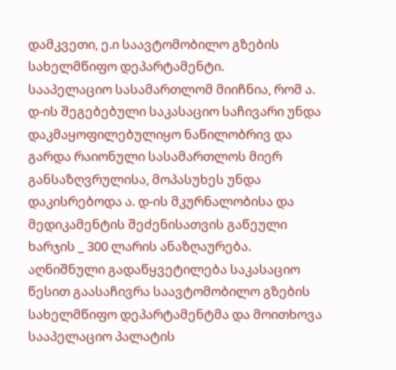დამკვეთი, ე.ი საავტომობილო გზების სახელმწიფო დეპარტამენტი.
სააპელაციო სასამართლომ მიიჩნია, რომ ა. დ-ის შეგებებული საკასაციო საჩივარი უნდა დაკმაყოფილებულიყო ნაწილობრივ და გარდა რაიონული სასამართლოს მიერ განსაზღვრულისა, მოპასუხეს უნდა დაკისრებოდა ა. დ-ის მკურნალობისა და მედიკამენტის შეძენისათვის გაწეული ხარჯის _ 300 ლარის ანაზღაურება.
აღნიშნული გადაწყვეტილება საკასაციო წესით გაასაჩივრა საავტომობილო გზების სახელმწიფო დეპარტამენტმა და მოითხოვა სააპელაციო პალატის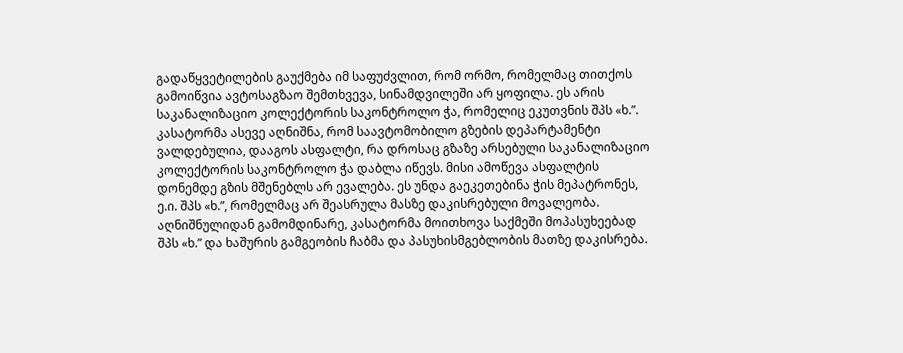გადაწყვეტილების გაუქმება იმ საფუძვლით, რომ ორმო, რომელმაც თითქოს გამოიწვია ავტოსაგზაო შემთხვევა, სინამდვილეში არ ყოფილა. ეს არის საკანალიზაციო კოლექტორის საკონტროლო ჭა, რომელიც ეკუთვნის შპს «ხ.”. კასატორმა ასევე აღნიშნა, რომ საავტომობილო გზების დეპარტამენტი ვალდებულია, დააგოს ასფალტი, რა დროსაც გზაზე არსებული საკანალიზაციო კოლექტორის საკონტროლო ჭა დაბლა იწევს. მისი ამოწევა ასფალტის დონემდე გზის მშენებლს არ ევალება. ეს უნდა გაეკეთებინა ჭის მეპატრონეს, ე.ი. შპს «ხ.”, რომელმაც არ შეასრულა მასზე დაკისრებული მოვალეობა. აღნიშნულიდან გამომდინარე, კასატორმა მოითხოვა საქმეში მოპასუხეებად შპს «ხ.” და ხაშურის გამგეობის ჩაბმა და პასუხისმგებლობის მათზე დაკისრება.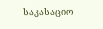საკასაციო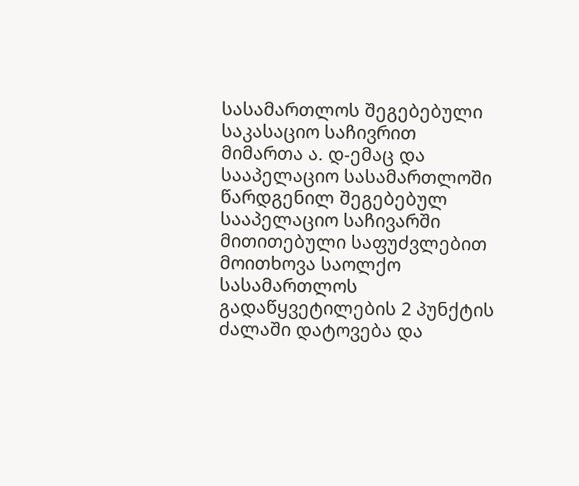სასამართლოს შეგებებული საკასაციო საჩივრით მიმართა ა. დ-ემაც და სააპელაციო სასამართლოში წარდგენილ შეგებებულ სააპელაციო საჩივარში მითითებული საფუძვლებით მოითხოვა საოლქო სასამართლოს გადაწყვეტილების 2 პუნქტის ძალაში დატოვება და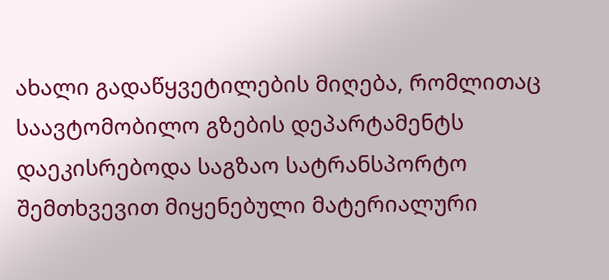ახალი გადაწყვეტილების მიღება, რომლითაც საავტომობილო გზების დეპარტამენტს დაეკისრებოდა საგზაო სატრანსპორტო შემთხვევით მიყენებული მატერიალური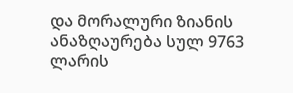და მორალური ზიანის ანაზღაურება სულ 9763 ლარის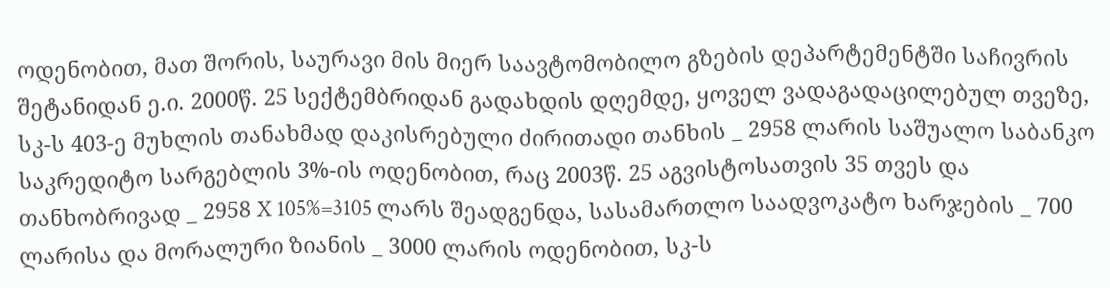ოდენობით, მათ შორის, საურავი მის მიერ საავტომობილო გზების დეპარტემენტში საჩივრის შეტანიდან ე.ი. 2000წ. 25 სექტემბრიდან გადახდის დღემდე, ყოველ ვადაგადაცილებულ თვეზე, სკ-ს 403-ე მუხლის თანახმად დაკისრებული ძირითადი თანხის _ 2958 ლარის საშუალო საბანკო საკრედიტო სარგებლის 3%-ის ოდენობით, რაც 2003წ. 25 აგვისტოსათვის 35 თვეს და თანხობრივად _ 2958 X 105%=3105 ლარს შეადგენდა, სასამართლო საადვოკატო ხარჯების _ 700 ლარისა და მორალური ზიანის _ 3000 ლარის ოდენობით, სკ-ს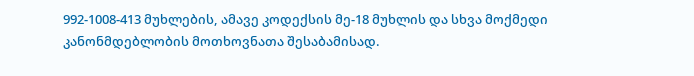992-1008-413 მუხლების, ამავე კოდექსის მე-18 მუხლის და სხვა მოქმედი კანონმდებლობის მოთხოვნათა შესაბამისად.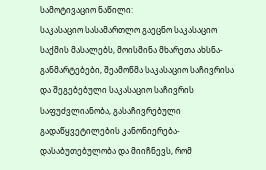სამოტივაციო ნაწილი:
საკასაციო სასამართლო გაეცნო საკასაციო საქმის მასალებს, მოისმინა მხარეთა ახსნა-განმარტებები, შეამოწმა საკასაციო საჩივრისა და შეგებებული საკასაციო საჩივრის საფუძვლიანობა, გასაჩივრებული გადაწყვეტილების კანონიერება-დასაბუთებულობა და მიიჩნევს, რომ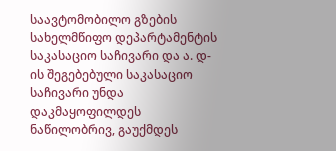საავტომობილო გზების სახელმწიფო დეპარტამენტის საკასაციო საჩივარი და ა. დ-ის შეგებებული საკასაციო საჩივარი უნდა დაკმაყოფილდეს ნაწილობრივ, გაუქმდეს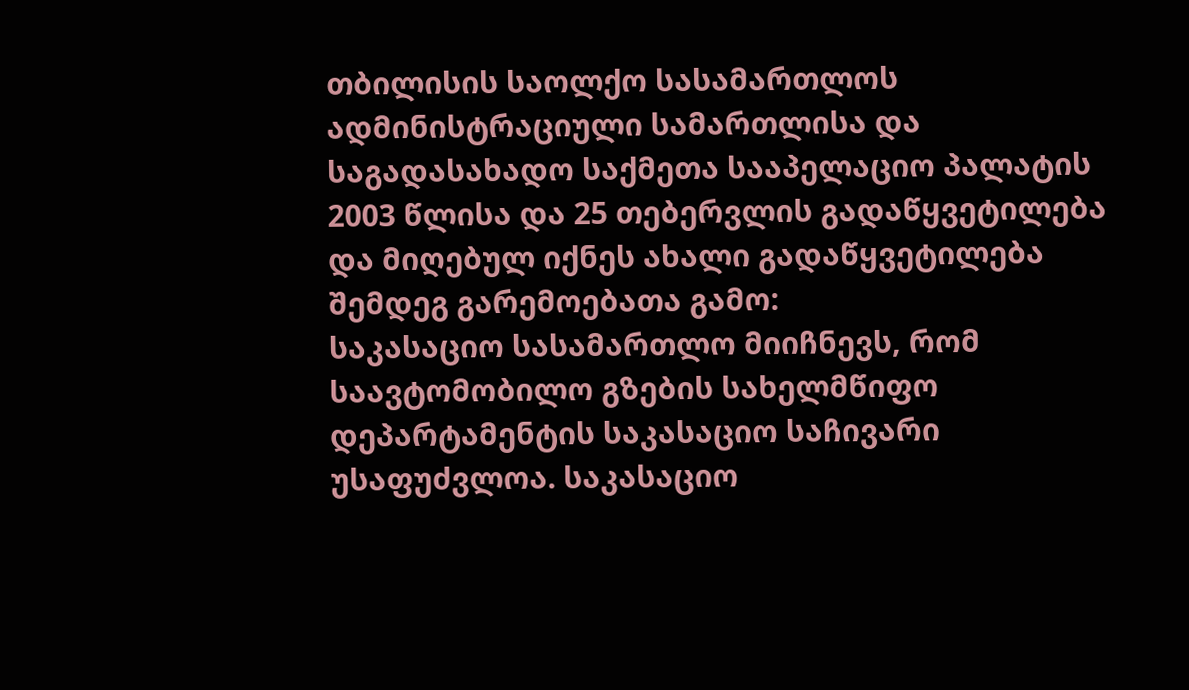თბილისის საოლქო სასამართლოს ადმინისტრაციული სამართლისა და საგადასახადო საქმეთა სააპელაციო პალატის 2003 წლისა და 25 თებერვლის გადაწყვეტილება და მიღებულ იქნეს ახალი გადაწყვეტილება შემდეგ გარემოებათა გამო:
საკასაციო სასამართლო მიიჩნევს, რომ საავტომობილო გზების სახელმწიფო დეპარტამენტის საკასაციო საჩივარი უსაფუძვლოა. საკასაციო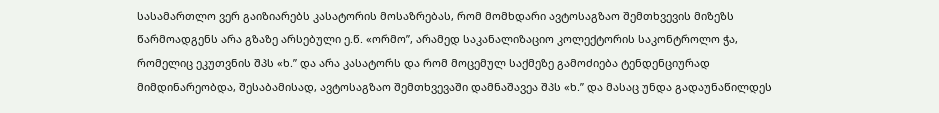სასამართლო ვერ გაიზიარებს კასატორის მოსაზრებას, რომ მომხდარი ავტოსაგზაო შემთხვევის მიზეზს წარმოადგენს არა გზაზე არსებული ე.წ. «ორმო”, არამედ საკანალიზაციო კოლექტორის საკონტროლო ჭა, რომელიც ეკუთვნის შპს «ხ.” და არა კასატორს და რომ მოცემულ საქმეზე გამოძიება ტენდენციურად მიმდინარეობდა, შესაბამისად, ავტოსაგზაო შემთხვევაში დამნაშავეა შპს «ხ.” და მასაც უნდა გადაუნაწილდეს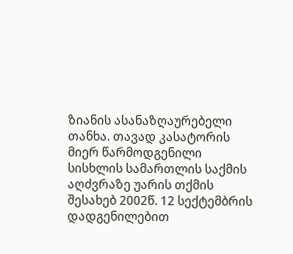ზიანის ასანაზღაურებელი თანხა. თავად კასატორის მიერ წარმოდგენილი სისხლის სამართლის საქმის აღძვრაზე უარის თქმის შესახებ 2002წ. 12 სექტემბრის დადგენილებით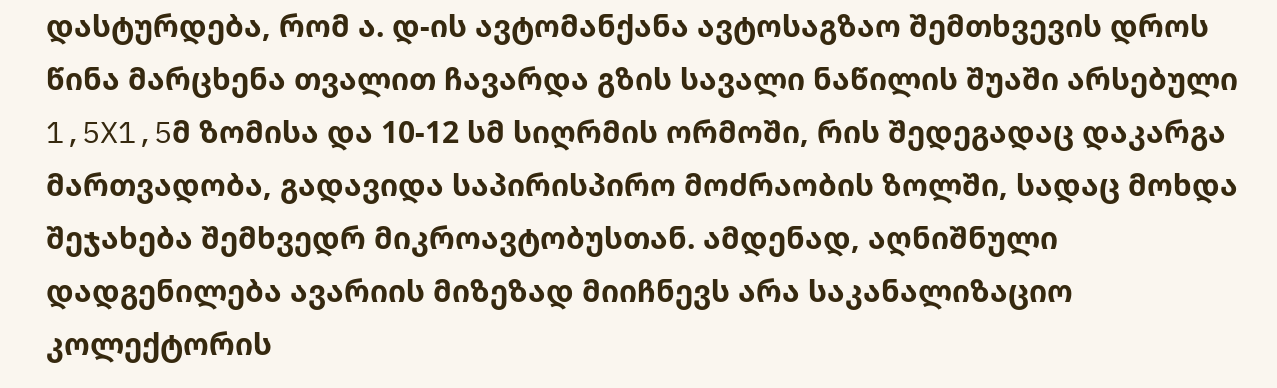დასტურდება, რომ ა. დ-ის ავტომანქანა ავტოსაგზაო შემთხვევის დროს წინა მარცხენა თვალით ჩავარდა გზის სავალი ნაწილის შუაში არსებული 1,5X1,5მ ზომისა და 10-12 სმ სიღრმის ორმოში, რის შედეგადაც დაკარგა მართვადობა, გადავიდა საპირისპირო მოძრაობის ზოლში, სადაც მოხდა შეჯახება შემხვედრ მიკროავტობუსთან. ამდენად, აღნიშნული დადგენილება ავარიის მიზეზად მიიჩნევს არა საკანალიზაციო კოლექტორის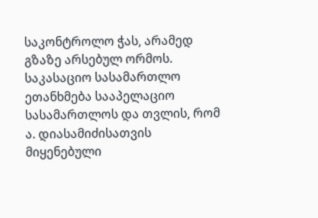საკონტროლო ჭას, არამედ გზაზე არსებულ ორმოს.
საკასაციო სასამართლო ეთანხმება სააპელაციო სასამართლოს და თვლის, რომ ა. დიასამიძისათვის მიყენებული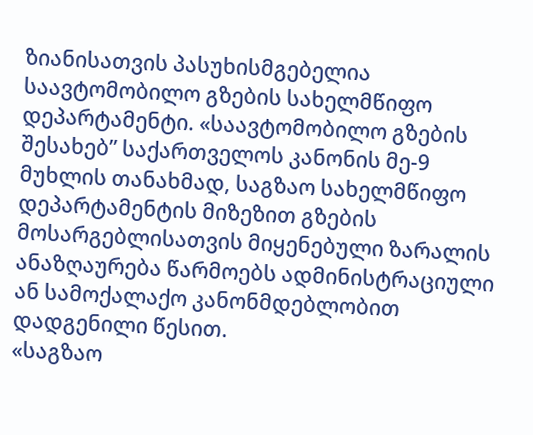ზიანისათვის პასუხისმგებელია საავტომობილო გზების სახელმწიფო დეპარტამენტი. «საავტომობილო გზების შესახებ” საქართველოს კანონის მე-9 მუხლის თანახმად, საგზაო სახელმწიფო დეპარტამენტის მიზეზით გზების მოსარგებლისათვის მიყენებული ზარალის ანაზღაურება წარმოებს ადმინისტრაციული ან სამოქალაქო კანონმდებლობით დადგენილი წესით.
«საგზაო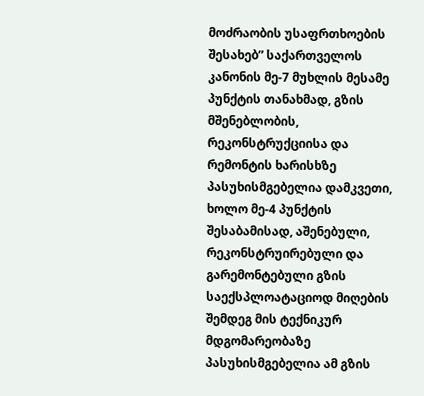მოძრაობის უსაფრთხოების შესახებ” საქართველოს კანონის მე-7 მუხლის მესამე პუნქტის თანახმად, გზის მშენებლობის, რეკონსტრუქციისა და რემონტის ხარისხზე პასუხისმგებელია დამკვეთი, ხოლო მე-4 პუნქტის შესაბამისად, აშენებული, რეკონსტრუირებული და გარემონტებული გზის საექსპლოატაციოდ მიღების შემდეგ მის ტექნიკურ მდგომარეობაზე პასუხისმგებელია ამ გზის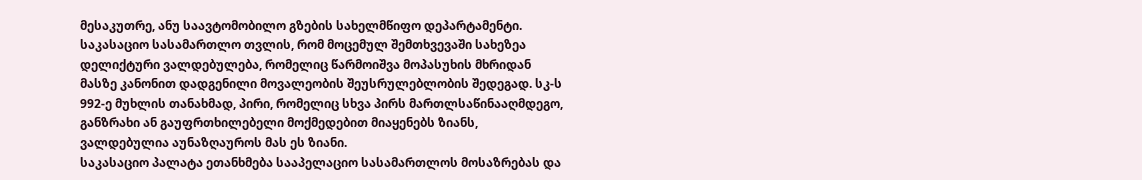მესაკუთრე, ანუ საავტომობილო გზების სახელმწიფო დეპარტამენტი.
საკასაციო სასამართლო თვლის, რომ მოცემულ შემთხვევაში სახეზეა დელიქტური ვალდებულება, რომელიც წარმოიშვა მოპასუხის მხრიდან მასზე კანონით დადგენილი მოვალეობის შეუსრულებლობის შედეგად. სკ-ს 992-ე მუხლის თანახმად, პირი, რომელიც სხვა პირს მართლსაწინააღმდეგო, განზრახი ან გაუფრთხილებელი მოქმედებით მიაყენებს ზიანს, ვალდებულია აუნაზღაუროს მას ეს ზიანი.
საკასაციო პალატა ეთანხმება სააპელაციო სასამართლოს მოსაზრებას და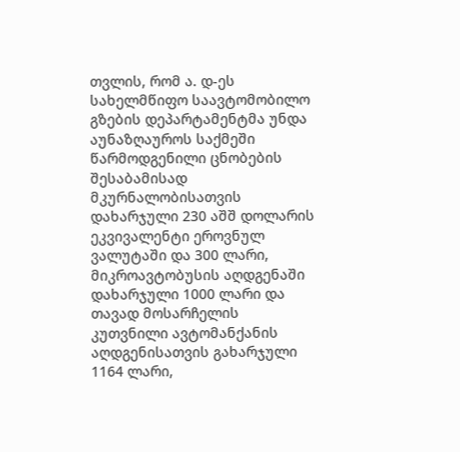თვლის, რომ ა. დ-ეს სახელმწიფო საავტომობილო გზების დეპარტამენტმა უნდა აუნაზღაუროს საქმეში წარმოდგენილი ცნობების შესაბამისად მკურნალობისათვის დახარჯული 230 აშშ დოლარის ეკვივალენტი ეროვნულ ვალუტაში და 300 ლარი, მიკროავტობუსის აღდგენაში დახარჯული 1000 ლარი და თავად მოსარჩელის კუთვნილი ავტომანქანის აღდგენისათვის გახარჯული 1164 ლარი,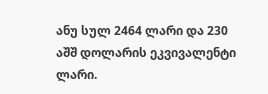ანუ სულ 2464 ლარი და 230 აშშ დოლარის ეკვივალენტი ლარი.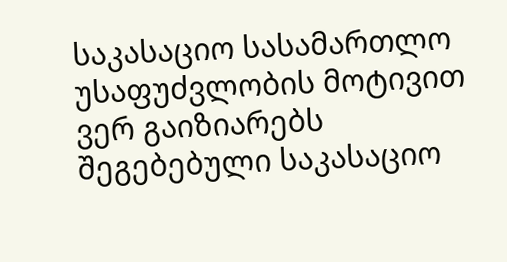საკასაციო სასამართლო უსაფუძვლობის მოტივით ვერ გაიზიარებს შეგებებული საკასაციო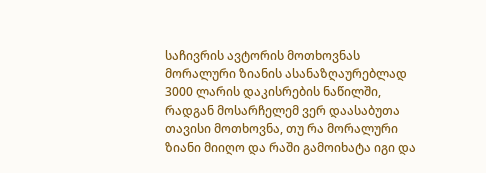საჩივრის ავტორის მოთხოვნას მორალური ზიანის ასანაზღაურებლად 3000 ლარის დაკისრების ნაწილში, რადგან მოსარჩელემ ვერ დაასაბუთა თავისი მოთხოვნა, თუ რა მორალური ზიანი მიიღო და რაში გამოიხატა იგი და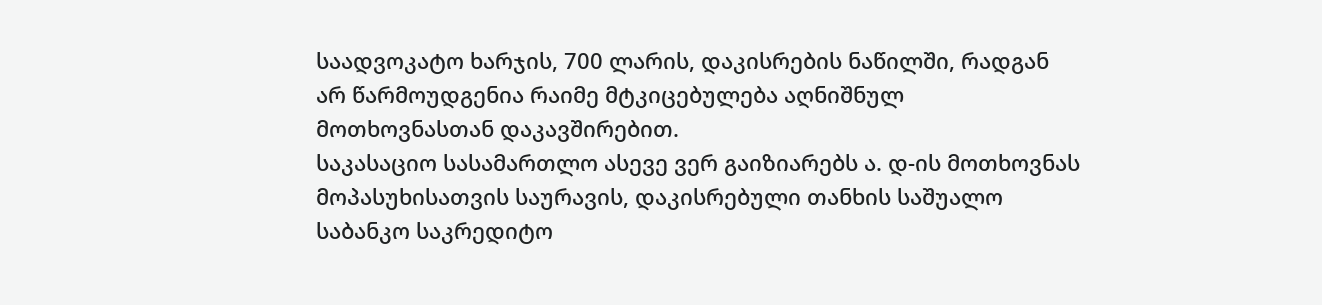საადვოკატო ხარჯის, 700 ლარის, დაკისრების ნაწილში, რადგან არ წარმოუდგენია რაიმე მტკიცებულება აღნიშნულ მოთხოვნასთან დაკავშირებით.
საკასაციო სასამართლო ასევე ვერ გაიზიარებს ა. დ-ის მოთხოვნას მოპასუხისათვის საურავის, დაკისრებული თანხის საშუალო საბანკო საკრედიტო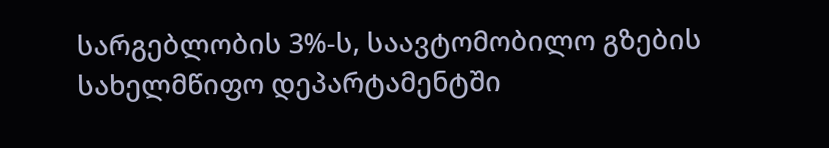სარგებლობის 3%-ს, საავტომობილო გზების სახელმწიფო დეპარტამენტში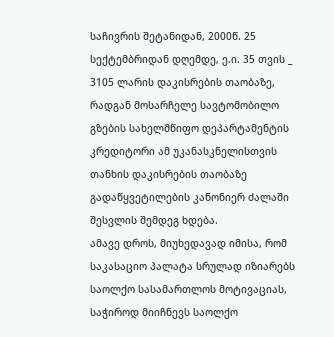საჩივრის შეტანიდან, 2000წ. 25 სექტემბრიდან დღემდე, ე.ი. 35 თვის _ 3105 ლარის დაკისრების თაობაზე, რადგან მოსარჩელე სავტომობილო გზების სახელმწიფო დეპარტამენტის კრედიტორი ამ უკანასკნელისთვის თანხის დაკისრების თაობაზე გადაწყვეტილების კანონიერ ძალაში შესვლის შემდეგ ხდება.
ამავე დროს, მიუხედავად იმისა, რომ საკასაციო პალატა სრულად იზიარებს საოლქო სასამართლოს მოტივაციას, საჭიროდ მიიჩნევს საოლქო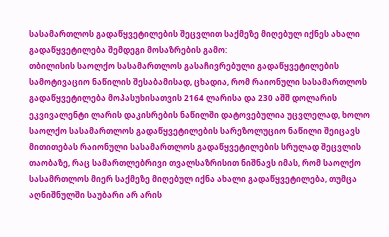სასამართლოს გადაწყვეტილების შეცვლით საქმეზე მიღებულ იქნეს ახალი გადაწყვეტილება შემდეგი მოსაზრების გამო:
თბილისის საოლქო სასამართლოს გასაჩივრებული გადაწყვეტილების სამოტივაციო ნაწილის შესაბამისად, ცხადია, რომ რაიონული სასამართლოს გადაწყვეტილება მოპასუხისათვის 2164 ლარისა და 230 აშშ დოლარის ეკვივალენტი ლარის დაკისრების ნაწილში დატოვებულია უცვლელად, ხოლო საოლქო სასამართლოს გადაწყვეტილების სარეზოლუციო ნაწილი შეიცავს მითითებას რაიონული სასამართლოს გადაწყვეტილების სრულად შეცვლის თაობაზე, რაც სამართლებრივი თვალსაზრისით ნიშნავს იმას, რომ საოლქო სასამრთლოს მიერ საქმეზე მიღებულ იქნა ახალი გადაწყვეტილება, თუმცა აღნიშნულში საუბარი არ არის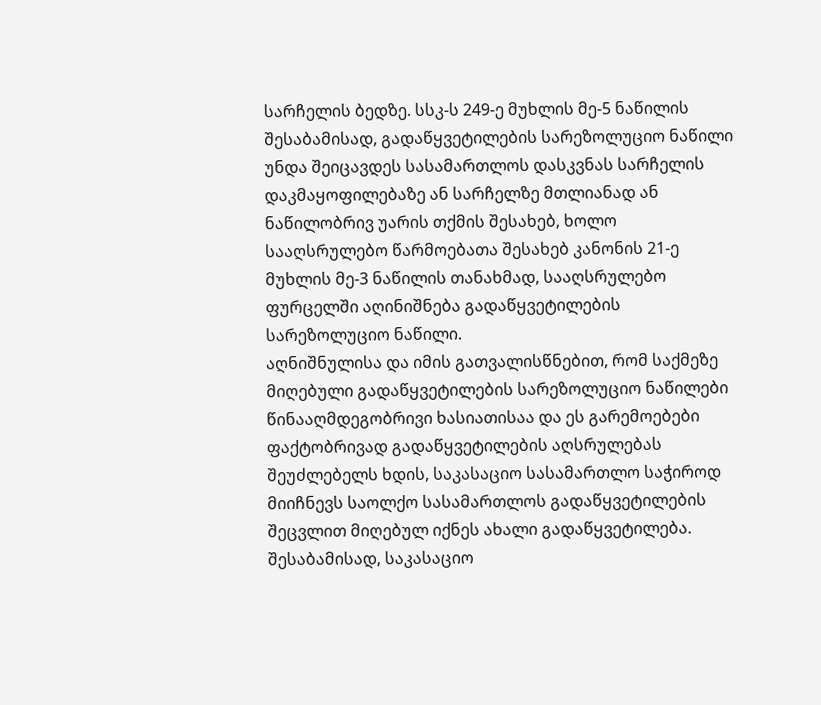სარჩელის ბედზე. სსკ-ს 249-ე მუხლის მე-5 ნაწილის შესაბამისად, გადაწყვეტილების სარეზოლუციო ნაწილი უნდა შეიცავდეს სასამართლოს დასკვნას სარჩელის დაკმაყოფილებაზე ან სარჩელზე მთლიანად ან ნაწილობრივ უარის თქმის შესახებ, ხოლო სააღსრულებო წარმოებათა შესახებ კანონის 21-ე მუხლის მე-3 ნაწილის თანახმად, სააღსრულებო ფურცელში აღინიშნება გადაწყვეტილების სარეზოლუციო ნაწილი.
აღნიშნულისა და იმის გათვალისწნებით, რომ საქმეზე მიღებული გადაწყვეტილების სარეზოლუციო ნაწილები წინააღმდეგობრივი ხასიათისაა და ეს გარემოებები ფაქტობრივად გადაწყვეტილების აღსრულებას შეუძლებელს ხდის, საკასაციო სასამართლო საჭიროდ მიიჩნევს საოლქო სასამართლოს გადაწყვეტილების შეცვლით მიღებულ იქნეს ახალი გადაწყვეტილება. შესაბამისად, საკასაციო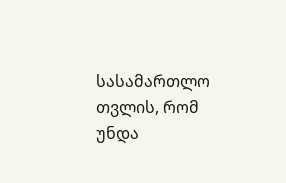სასამართლო თვლის, რომ უნდა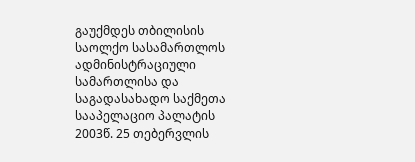გაუქმდეს თბილისის საოლქო სასამართლოს ადმინისტრაციული სამართლისა და საგადასახადო საქმეთა სააპელაციო პალატის 2003წ. 25 თებერვლის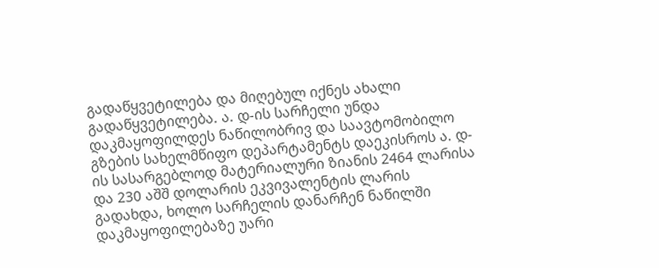გადაწყვეტილება და მიღებულ იქნეს ახალი გადაწყვეტილება. ა. დ-ის სარჩელი უნდა დაკმაყოფილდეს ნაწილობრივ და საავტომობილო გზების სახელმწიფო დეპარტამენტს დაეკისროს ა. დ-ის სასარგებლოდ მატერიალური ზიანის 2464 ლარისა და 230 აშშ დოლარის ეკვივალენტის ლარის გადახდა, ხოლო სარჩელის დანარჩენ ნაწილში დაკმაყოფილებაზე უარი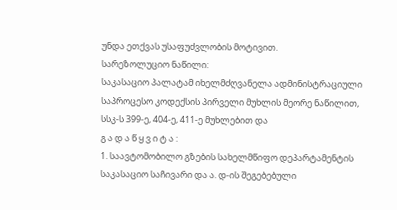უნდა ეთქვას უსაფუძვლობის მოტივით.
სარეზოლუციო ნაწილი:
საკასაციო პალატამ იხელმძღვანელა ადმინისტრაციული საპროცესო კოდექსის პირველი მუხლის მეორე ნაწილით, სსკ-ს 399-ე, 404-ე, 411-ე მუხლებით და
გ ა დ ა წ ყ ვ ი ტ ა :
1. საავტომობილო გზების სახელმწიფო დეპარტამენტის საკასაციო საჩივარი და ა. დ-ის შეგებებული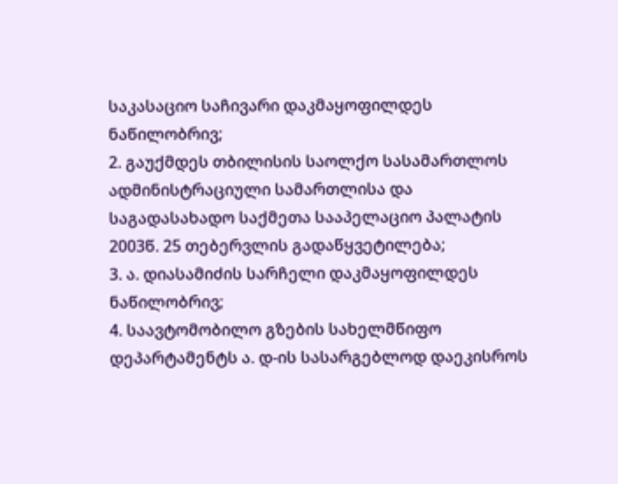საკასაციო საჩივარი დაკმაყოფილდეს ნაწილობრივ;
2. გაუქმდეს თბილისის საოლქო სასამართლოს ადმინისტრაციული სამართლისა და საგადასახადო საქმეთა სააპელაციო პალატის 2003წ. 25 თებერვლის გადაწყვეტილება;
3. ა. დიასამიძის სარჩელი დაკმაყოფილდეს ნაწილობრივ;
4. საავტომობილო გზების სახელმწიფო დეპარტამენტს ა. დ-ის სასარგებლოდ დაეკისროს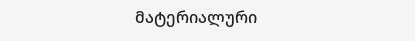მატერიალური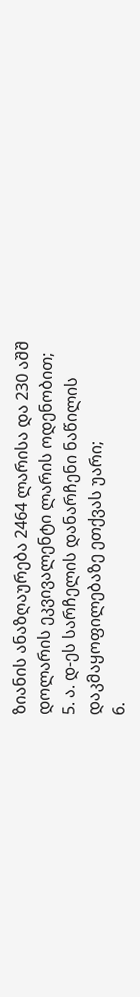ზიანის ანაზღაურება 2464 ლარისა და 230 აშშ დოლარის ეკვივალენტი ლარის ოდენობით;
5. ა. დ-ეს სარჩელის დანარჩენი ნაწილის დაკმაყოფილებაზე ეთქვას უარი;
6.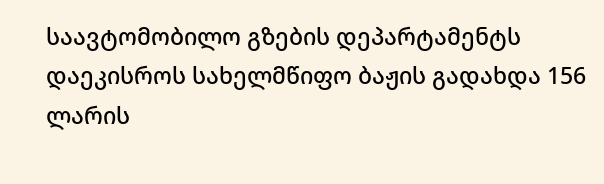საავტომობილო გზების დეპარტამენტს დაეკისროს სახელმწიფო ბაჟის გადახდა 156 ლარის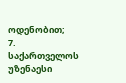ოდენობით;
7. საქართველოს უზენაესი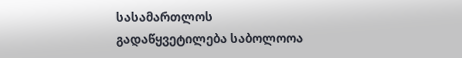სასამართლოს გადაწყვეტილება საბოლოოა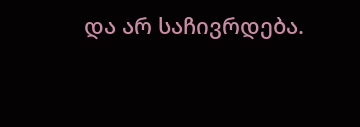და არ საჩივრდება.